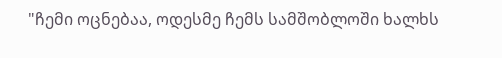"ჩემი ოცნებაა, ოდესმე ჩემს სამშობლოში ხალხს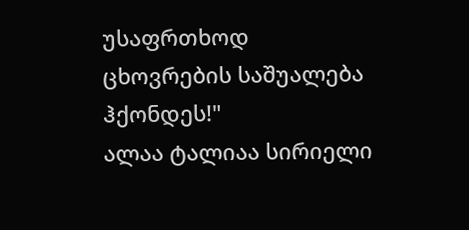უსაფრთხოდ ცხოვრების საშუალება ჰქონდეს!"
ალაა ტალიაა სირიელი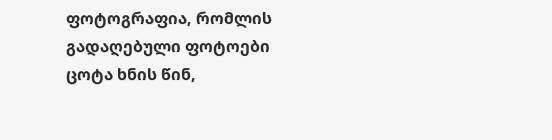ფოტოგრაფია, რომლის გადაღებული ფოტოები ცოტა ხნის წინ,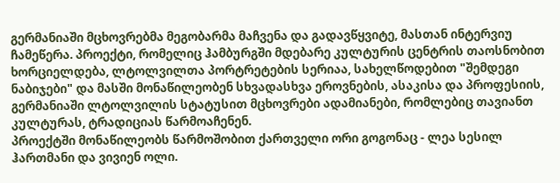გერმანიაში მცხოვრებმა მეგობარმა მაჩვენა და გადავწყვიტე, მასთან ინტერვიუ ჩამეწერა. პროექტი, რომელიც ჰამბურგში მდებარე კულტურის ცენტრის თაოსნობით ხორციელდება, ლტოლვილთა პორტრეტების სერიაა, სახელწოდებით "შემდეგი ნაბიჯები" და მასში მონაწილეობენ სხვადასხვა ეროვნების, ასაკისა და პროფესიის, გერმანიაში ლტოლვილის სტატუსით მცხოვრები ადამიანები, რომლებიც თავიანთ კულტურას, ტრადიციას წარმოაჩენენ.
პროექტში მონაწილეობს წარმოშობით ქართველი ორი გოგონაც - ლეა სესილ ჰართმანი და ვივიენ ოლი.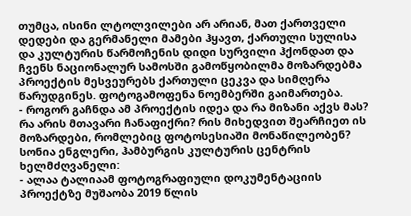თუმცა, ისინი ლტოლვილები არ არიან, მათ ქართველი დედები და გერმანელი მამები ჰყავთ, ქართული სულისა და კულტურის წარმოჩენის დიდი სურვილი ჰქონდათ და ჩვენს ნაციონალურ სამოსში გამოწყობილმა მოზარდებმა პროექტის მესვეურებს ქართული ცეკვა და სიმღერა წარუდგინეს. ფოტოგამოფენა ნოემბერში გაიმართება.
- როგორ გაჩნდა ამ პროექტის იდეა და რა მიზანი აქვს მას? რა არის მთავარი ჩანაფიქრი? რის მიხედვით შეარჩიეთ ის მოზარდები, რომლებიც ფოტოსესიაში მონაწილეობენ?
სონია ენგლერი, ჰამბურგის კულტურის ცენტრის ხელმძღვანელი:
- ალაა ტალიაამ ფოტოგრაფიული დოკუმენტაციის პროექტზე მუშაობა 2019 წლის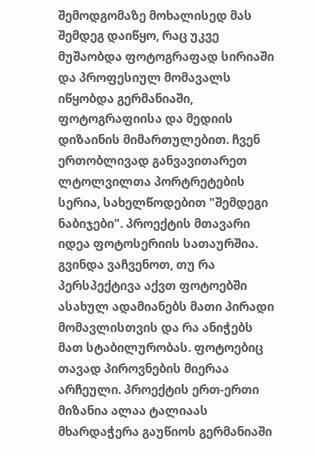შემოდგომაზე მოხალისედ მას შემდეგ დაიწყო, რაც უკვე მუშაობდა ფოტოგრაფად სირიაში და პროფესიულ მომავალს იწყობდა გერმანიაში, ფოტოგრაფიისა და მედიის დიზაინის მიმართულებით. ჩვენ ერთობლივად განვავითარეთ ლტოლვილთა პორტრეტების სერია, სახელწოდებით "შემდეგი ნაბიჯები". პროექტის მთავარი იდეა ფოტოსერიის სათაურშია. გვინდა ვაჩვენოთ, თუ რა პერსპექტივა აქვთ ფოტოებში ასახულ ადამიანებს მათი პირადი მომავლისთვის და რა ანიჭებს მათ სტაბილურობას. ფოტოებიც თავად პიროვნების მიერაა არჩეული. პროექტის ერთ-ერთი მიზანია ალაა ტალიაას მხარდაჭერა გაუწიოს გერმანიაში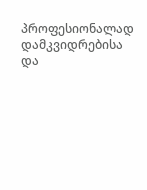პროფესიონალად დამკვიდრებისა და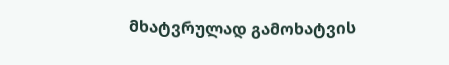მხატვრულად გამოხატვის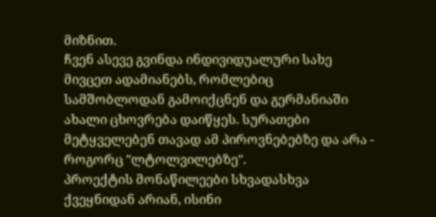მიზნით.
ჩვენ ასევე გვინდა ინდივიდუალური სახე მივცეთ ადამიანებს, რომლებიც სამშობლოდან გამოიქცნენ და გერმანიაში ახალი ცხოვრება დაიწყეს. სურათები მეტყველებენ თავად ამ პიროვნებებზე და არა - როგორც "ლტოლვილებზე".
პროექტის მონაწილეები სხვადასხვა ქვეყნიდან არიან, ისინი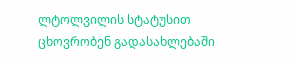ლტოლვილის სტატუსით ცხოვრობენ გადასახლებაში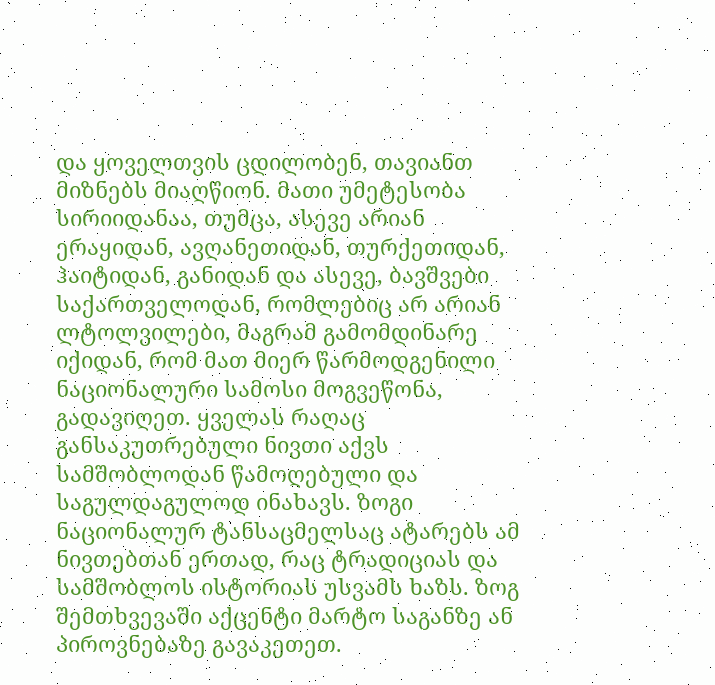და ყოველთვის ცდილობენ, თავიანთ მიზნებს მიაღწიონ. მათი უმეტესობა სირიიდანაა, თუმცა, ასევე არიან ერაყიდან, ავღანეთიდან, თურქეთიდან, ჰაიტიდან, განიდან და ასევე, ბავშვები საქართველოდან, რომლებიც არ არიან ლტოლვილები, მაგრამ გამომდინარე იქიდან, რომ მათ მიერ წარმოდგენილი ნაციონალური სამოსი მოგვეწონა, გადავიღეთ. ყველას რაღაც განსაკუთრებული ნივთი აქვს სამშობლოდან წამოღებული და საგულდაგულოდ ინახავს. ზოგი ნაციონალურ ტანსაცმელსაც ატარებს ამ ნივთებთან ერთად, რაც ტრადიციას და სამშობლოს ისტორიას უსვამს ხაზს. ზოგ შემთხვევაში აქცენტი მარტო საგანზე ან პიროვნებაზე გავაკეთეთ.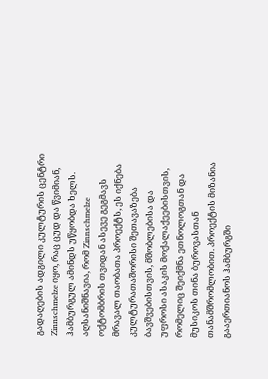გადაღების ადგილი კულტურის ცენტრი Zinnschmelze იყო, რაც ცუდ და წვიმიან, ჰამბურგულ ამინდს უწყობდა ხელს.
აღსანიშნავია, რომ Zinnschmelze ოქტომბრის თვიდან ასევე გეგმავს მრავალ თაობათა პროექტს, ეს იქნება კულტურათაშორისი შეთავაზება ბავშვებისთვის, მშობლებისა და უფროსი ასაკის მოქალაქეებისთვის, რომელიც შეიქმნა ეთნოლოგთან და მუსიკოს თინა ბუროვასთან თანამშრომლობით. პროექტის მიზანია გააერთიანოს ჰამბურგში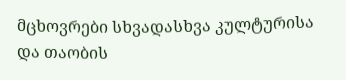მცხოვრები სხვადასხვა კულტურისა და თაობის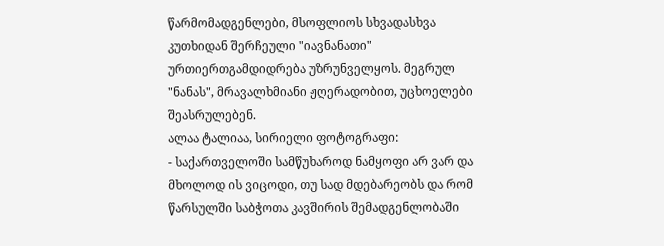წარმომადგენლები, მსოფლიოს სხვადასხვა კუთხიდან შერჩეული "იავნანათი" ურთიერთგამდიდრება უზრუნველყოს. მეგრულ "ნანას", მრავალხმიანი ჟღერადობით, უცხოელები შეასრულებენ.
ალაა ტალიაა, სირიელი ფოტოგრაფი:
- საქართველოში სამწუხაროდ ნამყოფი არ ვარ და მხოლოდ ის ვიცოდი, თუ სად მდებარეობს და რომ წარსულში საბჭოთა კავშირის შემადგენლობაში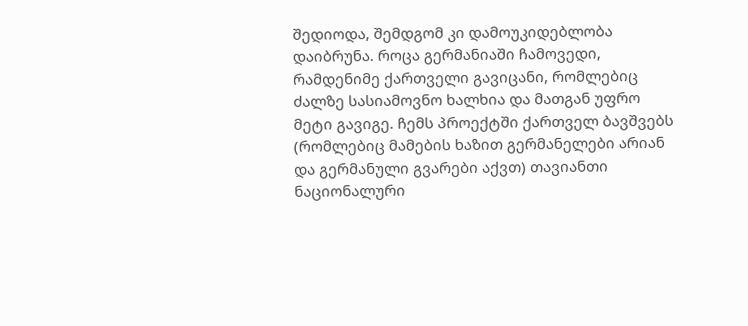შედიოდა, შემდგომ კი დამოუკიდებლობა დაიბრუნა. როცა გერმანიაში ჩამოვედი, რამდენიმე ქართველი გავიცანი, რომლებიც ძალზე სასიამოვნო ხალხია და მათგან უფრო მეტი გავიგე. ჩემს პროექტში ქართველ ბავშვებს (რომლებიც მამების ხაზით გერმანელები არიან და გერმანული გვარები აქვთ) თავიანთი ნაციონალური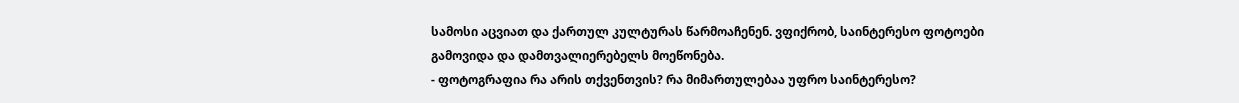სამოსი აცვიათ და ქართულ კულტურას წარმოაჩენენ. ვფიქრობ, საინტერესო ფოტოები გამოვიდა და დამთვალიერებელს მოეწონება.
- ფოტოგრაფია რა არის თქვენთვის? რა მიმართულებაა უფრო საინტერესო?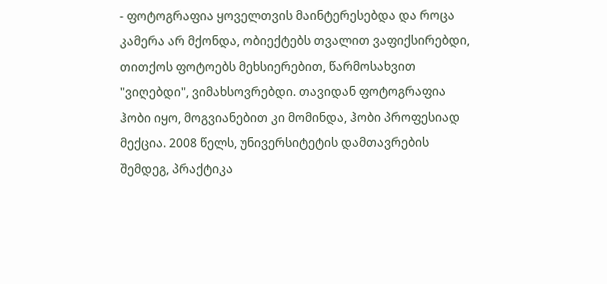- ფოტოგრაფია ყოველთვის მაინტერესებდა და როცა კამერა არ მქონდა, ობიექტებს თვალით ვაფიქსირებდი, თითქოს ფოტოებს მეხსიერებით, წარმოსახვით "ვიღებდი", ვიმახსოვრებდი. თავიდან ფოტოგრაფია ჰობი იყო, მოგვიანებით კი მომინდა, ჰობი პროფესიად მექცია. 2008 წელს, უნივერსიტეტის დამთავრების შემდეგ, პრაქტიკა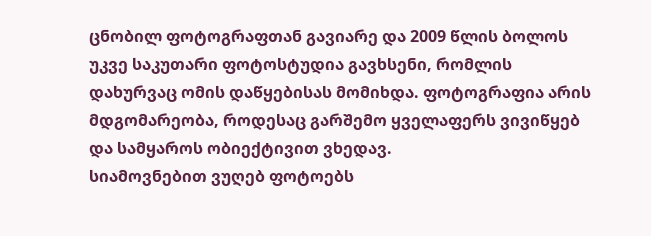ცნობილ ფოტოგრაფთან გავიარე და 2009 წლის ბოლოს უკვე საკუთარი ფოტოსტუდია გავხსენი, რომლის დახურვაც ომის დაწყებისას მომიხდა. ფოტოგრაფია არის მდგომარეობა, როდესაც გარშემო ყველაფერს ვივიწყებ და სამყაროს ობიექტივით ვხედავ.
სიამოვნებით ვუღებ ფოტოებს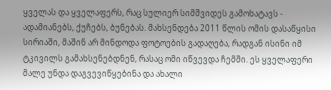ყველას და ყველაფერს, რაც სულიერ სიმშვიდეს გამოხატავს - ადამიანებს, ქუჩებს, ბუნებას. მახსენდება 2011 წლის ომის დასაწყისი სირიაში, მაშინ არ მინდოდა ფოტოების გადაღება, რადგან ისინი იმ ტკივილს გამახსენებდნენ, რასაც ომი იწვევდა ჩემში. ეს ყველაფერი მალე უნდა დაგვევიწყებინა და ახალი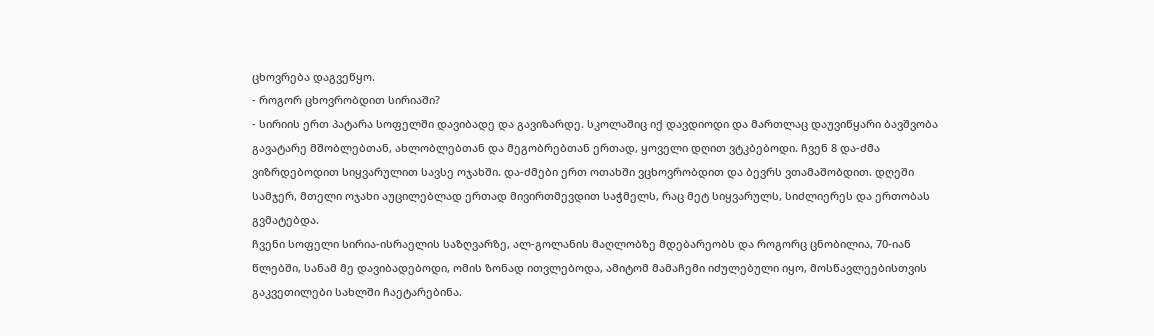ცხოვრება დაგვეწყო.
- როგორ ცხოვრობდით სირიაში?
- სირიის ერთ პატარა სოფელში დავიბადე და გავიზარდე. სკოლაშიც იქ დავდიოდი და მართლაც დაუვიწყარი ბავშვობა გავატარე მშობლებთან, ახლობლებთან და მეგობრებთან ერთად, ყოველი დღით ვტკბებოდი. ჩვენ 8 და-ძმა ვიზრდებოდით სიყვარულით სავსე ოჯახში. და-ძმები ერთ ოთახში ვცხოვრობდით და ბევრს ვთამაშობდით. დღეში სამჯერ, მთელი ოჯახი აუცილებლად ერთად მივირთმევდით საჭმელს, რაც მეტ სიყვარულს, სიძლიერეს და ერთობას გვმატებდა.
ჩვენი სოფელი სირია-ისრაელის საზღვარზე, ალ-გოლანის მაღლობზე მდებარეობს და როგორც ცნობილია, 70-იან წლებში, სანამ მე დავიბადებოდი, ომის ზონად ითვლებოდა, ამიტომ მამაჩემი იძულებული იყო, მოსწავლეებისთვის გაკვეთილები სახლში ჩაეტარებინა.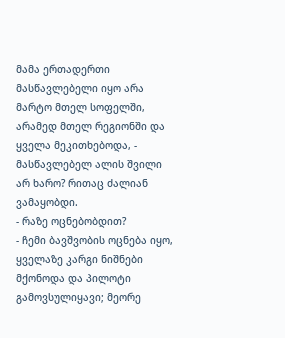მამა ერთადერთი მასწავლებელი იყო არა მარტო მთელ სოფელში, არამედ მთელ რეგიონში და ყველა მეკითხებოდა, - მასწავლებელ ალის შვილი არ ხარო? რითაც ძალიან ვამაყობდი.
- რაზე ოცნებობდით?
- ჩემი ბავშვობის ოცნება იყო, ყველაზე კარგი ნიშნები მქონოდა და პილოტი გამოვსულიყავი; მეორე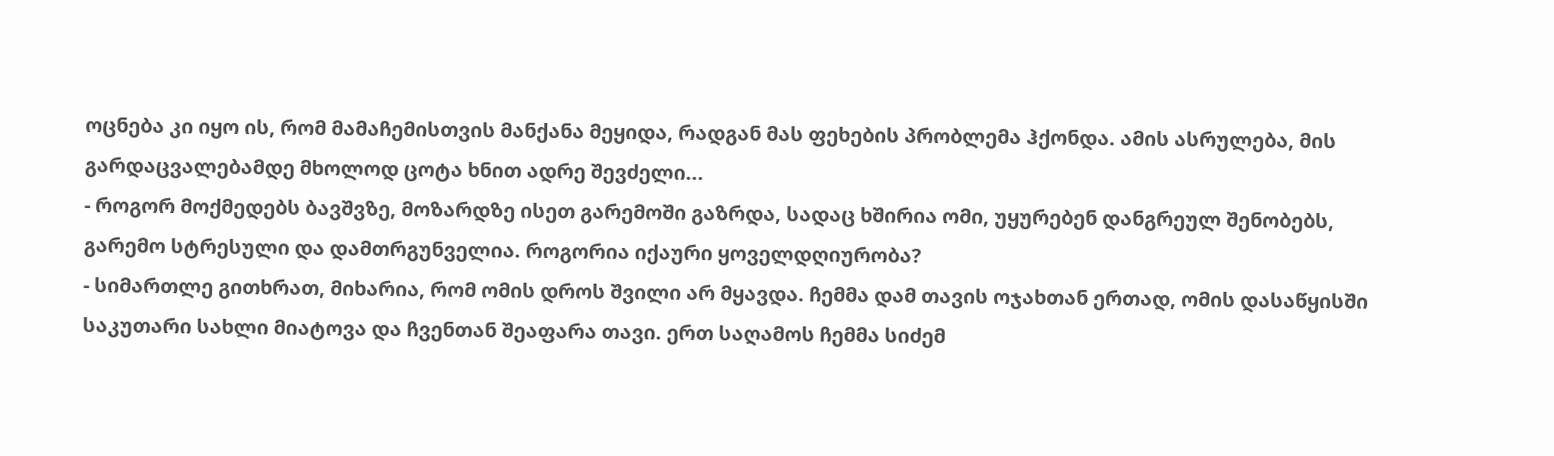ოცნება კი იყო ის, რომ მამაჩემისთვის მანქანა მეყიდა, რადგან მას ფეხების პრობლემა ჰქონდა. ამის ასრულება, მის გარდაცვალებამდე მხოლოდ ცოტა ხნით ადრე შევძელი...
- როგორ მოქმედებს ბავშვზე, მოზარდზე ისეთ გარემოში გაზრდა, სადაც ხშირია ომი, უყურებენ დანგრეულ შენობებს, გარემო სტრესული და დამთრგუნველია. როგორია იქაური ყოველდღიურობა?
- სიმართლე გითხრათ, მიხარია, რომ ომის დროს შვილი არ მყავდა. ჩემმა დამ თავის ოჯახთან ერთად, ომის დასაწყისში საკუთარი სახლი მიატოვა და ჩვენთან შეაფარა თავი. ერთ საღამოს ჩემმა სიძემ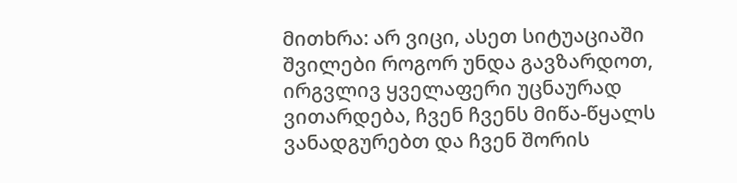მითხრა: არ ვიცი, ასეთ სიტუაციაში შვილები როგორ უნდა გავზარდოთ, ირგვლივ ყველაფერი უცნაურად ვითარდება, ჩვენ ჩვენს მიწა-წყალს ვანადგურებთ და ჩვენ შორის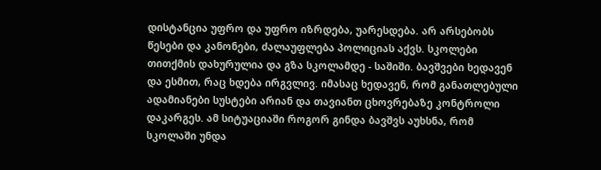დისტანცია უფრო და უფრო იზრდება, უარესდება. არ არსებობს წესები და კანონები, ძალაუფლება პოლიციას აქვს. სკოლები თითქმის დახურულია და გზა სკოლამდე - საშიში. ბავშვები ხედავენ და ესმით, რაც ხდება ირგვლივ. იმასაც ხედავენ, რომ განათლებული ადამიანები სუსტები არიან და თავიანთ ცხოვრებაზე კონტროლი დაკარგეს. ამ სიტუაციაში როგორ გინდა ბავშვს აუხსნა, რომ სკოლაში უნდა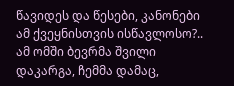წავიდეს და წესები, კანონები ამ ქვეყნისთვის ისწავლოსო?.. ამ ომში ბევრმა შვილი დაკარგა, ჩემმა დამაც,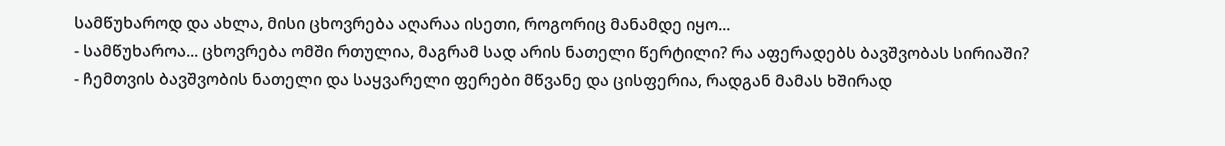სამწუხაროდ და ახლა, მისი ცხოვრება აღარაა ისეთი, როგორიც მანამდე იყო...
- სამწუხაროა... ცხოვრება ომში რთულია, მაგრამ სად არის ნათელი წერტილი? რა აფერადებს ბავშვობას სირიაში?
- ჩემთვის ბავშვობის ნათელი და საყვარელი ფერები მწვანე და ცისფერია, რადგან მამას ხშირად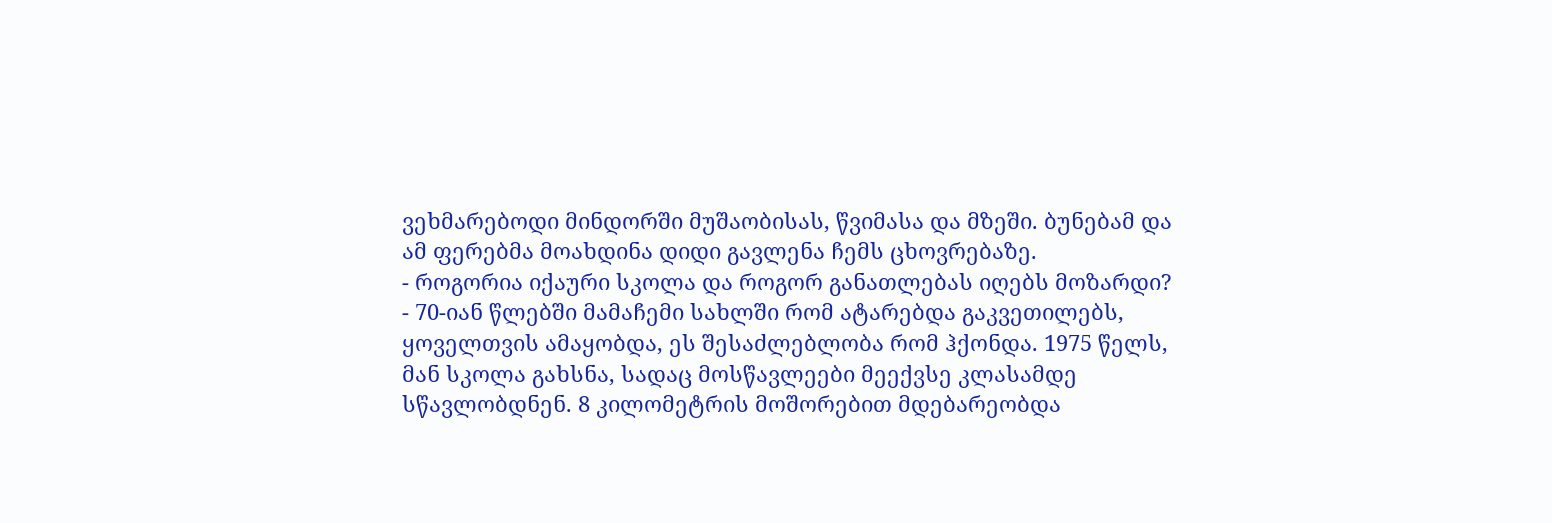ვეხმარებოდი მინდორში მუშაობისას, წვიმასა და მზეში. ბუნებამ და ამ ფერებმა მოახდინა დიდი გავლენა ჩემს ცხოვრებაზე.
- როგორია იქაური სკოლა და როგორ განათლებას იღებს მოზარდი?
- 70-იან წლებში მამაჩემი სახლში რომ ატარებდა გაკვეთილებს, ყოველთვის ამაყობდა, ეს შესაძლებლობა რომ ჰქონდა. 1975 წელს, მან სკოლა გახსნა, სადაც მოსწავლეები მეექვსე კლასამდე სწავლობდნენ. 8 კილომეტრის მოშორებით მდებარეობდა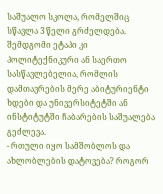საშუალო სკოლა, რომელშიც სწავლა 3 წელი გრძელდება. შემდგომი ეტაპი კი პოლიტექნიკური ან საერთო სასწავლებელია, რომლის დამთავრების მერე აბიტურიენტი ხდები და უნივერსიტეტში ან ინსტიტუტში ჩაბარების საშუალება გეძლევა.
- რთული იყო სამშობლოს და ახლობლების დატოვება? როგორ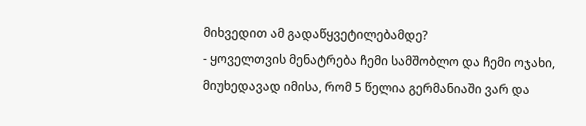მიხვედით ამ გადაწყვეტილებამდე?
- ყოველთვის მენატრება ჩემი სამშობლო და ჩემი ოჯახი, მიუხედავად იმისა, რომ 5 წელია გერმანიაში ვარ და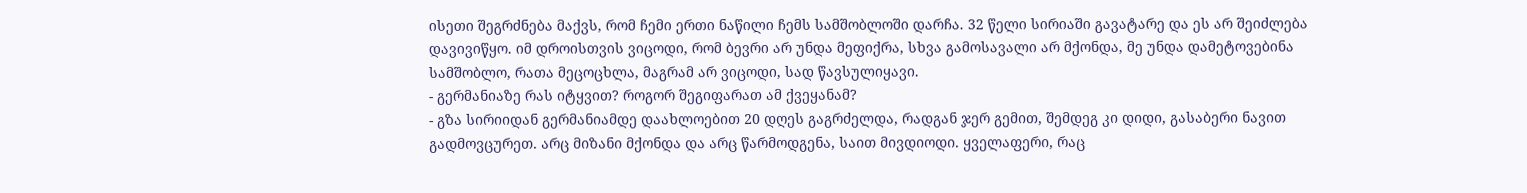ისეთი შეგრძნება მაქვს, რომ ჩემი ერთი ნაწილი ჩემს სამშობლოში დარჩა. 32 წელი სირიაში გავატარე და ეს არ შეიძლება დავივიწყო. იმ დროისთვის ვიცოდი, რომ ბევრი არ უნდა მეფიქრა, სხვა გამოსავალი არ მქონდა, მე უნდა დამეტოვებინა სამშობლო, რათა მეცოცხლა, მაგრამ არ ვიცოდი, სად წავსულიყავი.
- გერმანიაზე რას იტყვით? როგორ შეგიფარათ ამ ქვეყანამ?
- გზა სირიიდან გერმანიამდე დაახლოებით 20 დღეს გაგრძელდა, რადგან ჯერ გემით, შემდეგ კი დიდი, გასაბერი ნავით გადმოვცურეთ. არც მიზანი მქონდა და არც წარმოდგენა, საით მივდიოდი. ყველაფერი, რაც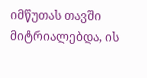იმწუთას თავში მიტრიალებდა, ის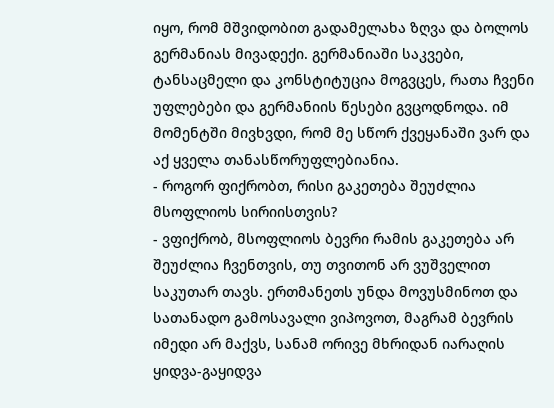იყო, რომ მშვიდობით გადამელახა ზღვა და ბოლოს გერმანიას მივადექი. გერმანიაში საკვები, ტანსაცმელი და კონსტიტუცია მოგვცეს, რათა ჩვენი უფლებები და გერმანიის წესები გვცოდნოდა. იმ მომენტში მივხვდი, რომ მე სწორ ქვეყანაში ვარ და აქ ყველა თანასწორუფლებიანია.
- როგორ ფიქრობთ, რისი გაკეთება შეუძლია მსოფლიოს სირიისთვის?
- ვფიქრობ, მსოფლიოს ბევრი რამის გაკეთება არ შეუძლია ჩვენთვის, თუ თვითონ არ ვუშველით საკუთარ თავს. ერთმანეთს უნდა მოვუსმინოთ და სათანადო გამოსავალი ვიპოვოთ, მაგრამ ბევრის იმედი არ მაქვს, სანამ ორივე მხრიდან იარაღის ყიდვა-გაყიდვა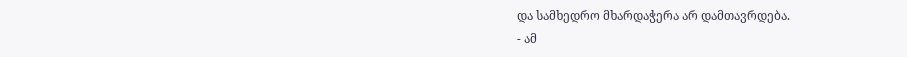და სამხედრო მხარდაჭერა არ დამთავრდება.
- ამ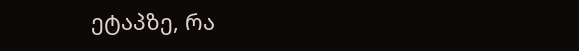ეტაპზე, რა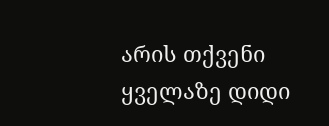არის თქვენი ყველაზე დიდი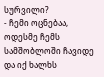სურვილი?
- ჩემი ოცნებაა, ოდესმე ჩემს სამშობლოში ჩავიდე და იქ ხალხს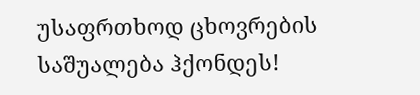უსაფრთხოდ ცხოვრების საშუალება ჰქონდეს!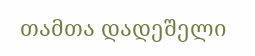თამთა დადეშელი